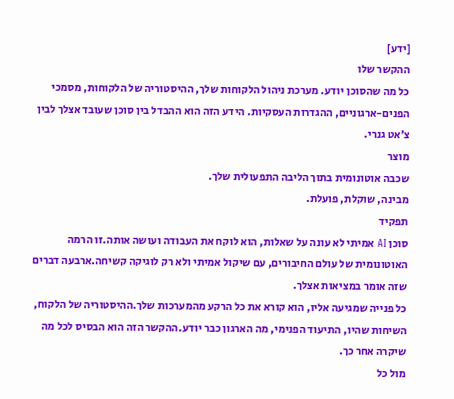[ידע]
ההקשר שלו
כל מה שהסוכן יודע. מערכת ניהול הלקוחות שלך, ההיסטוריה של הלקוחות, מסמכי הפנים-ארגוניים, ההגדרות העסקיות. הידע הזה הוא ההבדל בין סוכן שעובד אצלך לבין צ׳אט גנרי.
מוצר
שכבה אוטונומית בתוך הליבה התפעולית שלך.
מבינה, שוקלת, פועלת.
תפקיד
סוכן AI אמיתי לא עונה על שאלות, הוא לוקח את העבודה ועושה אותה.זו הרמה האוטונומית של עולם החיבורים, עם שיקול אמיתי ולא רק לוגיקה קשיחה.ארבעה דברים שזה אומר במציאות אצלך.
כל פנייה שמגיעה אליו, הוא קורא את כל הרקע מהמערכות שלך.ההיסטוריה של הלקוח, השיחות שהיו, התיעוד הפנימי, מה הארגון כבר יודע.ההקשר הזה הוא הבסיס לכל מה שיקרה אחר כך.
מול כל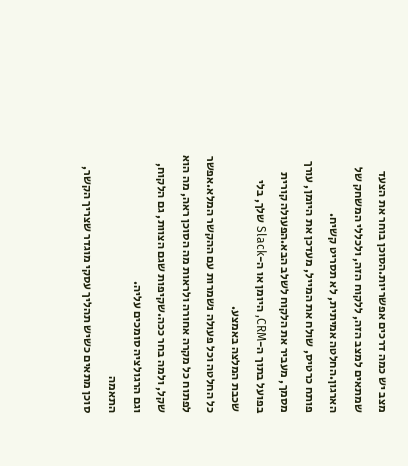מצב יש כמה דרכים אפשריות.הסוכן בוחר את הצעד שמתאים למצב הזה, ללקוח הזה, ולכללי המשחק של הארגון.החלטה אמיתית, לא תסריט קשיח.
פותח כרטיס, שולח את המייל, מעדכן את היומן, עורך מסמך, מעביר את הלקוח לשלב הבא.הפעולה קורית בפועל בתוך ה-CRM, היומן או ה-Slack שלך, בלי שכבת המלצה באמצע.
כל החלטה וכל פעולה נשמרות עם ההקשר המלא.אפשר לפתוח כל מקרה אחורה ולראות מה הסוכן ראה, מה הוא שקל, ולמה בחר ככה.שקיפות שגם הצוות, גם הלקוח, וגם הרגולציה סומכים עליה.
התאמה
סוכן מתאים כשיש תהליך עסקי מוגדר שצריך הקשר,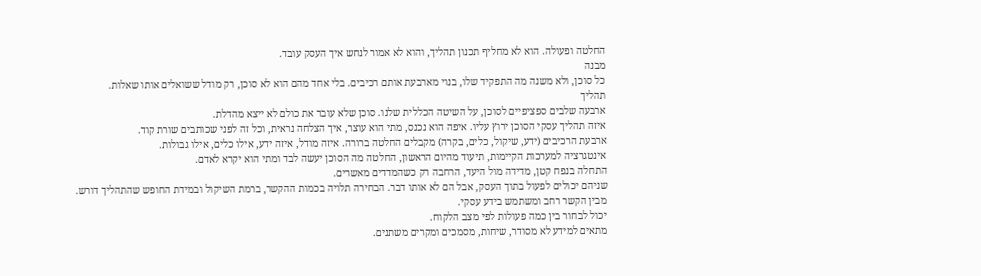החלטה ופעולה. הוא לא מחליף תכנון תהליך, והוא לא אמור לנחש איך העסק עובד.
מבנה
כל סוכן, ולא משנה מה התפקיד שלו, בנוי מארבעת אותם רכיבים. בלי אחד מהם הוא לא סוכן, רק מודל ששואלים אותו שאלות.
תהליך
ארבעה שלבים ספציפיים לסוכן, על השיטה הכללית שלנו. סוכן שלא עובר את כולם לא ייצא מהדלת.
איזה תהליך עסקי הסוכן ירוץ עליו. איפה הוא נכנס, מתי הוא עוצר, איך הצלחה נראית, וכל זה לפני שכותבים שורת קוד.
ארבעת הרכיבים (ידע, שיקול, כלים, בקרה) מקבלים החלטה ברורה. איזה מודל, איזה ידע, אילו כלים, אילו גבולות.
אינטגרציה למערכות הקיימות, תיעוד מהיום הראשון, החלטה מה הסוכן יעשה לבד ומתי הוא יקרא לאדם.
התחלה בנפח קטן, מדידה מול היעד, הרחבה רק כשהמדדים מאשרים.
שניהם יכולים לפעול בתוך העסק, אבל הם לא אותו דבר. הבחירה תלויה בכמות ההקשר, ברמת השיקול ובמידת החופש שהתהליך דורש.
מבין הקשר רחב ומשתמש בידע עסקי.
יכול לבחור בין כמה פעולות לפי מצב הלקוח.
מתאים למידע לא מסודר, שיחות, מסמכים ומקרים משתנים.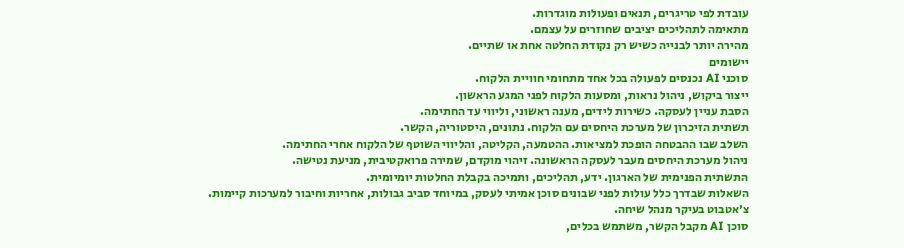עובדת לפי טריגרים, תנאים ופעולות מוגדרות.
מתאימה לתהליכים יציבים שחוזרים על עצמם.
מהירה יותר לבנייה כשיש רק נקודת החלטה אחת או שתיים.
יישומים
סוכני AI נכנסים לפעולה בכל אחד מתחומי חוויית הלקוח.
ייצור ביקוש, ניהול נראות, ומסעות הלקוח לפני המגע הראשון.
הסבת עניין לעסקה. כשירות לידים, מענה ראשוני, וליווי עד החתימה.
תשתית הזיכרון של מערכת היחסים עם הלקוח. נתונים, היסטוריה, הקשר.
השלב שבו ההבטחה הופכת למציאות. ההטמעה, הקליטה, והליווי השוטף של הלקוח אחרי החתימה.
ניהול מערכת היחסים מעבר לעסקה הראשונה. זיהוי מוקדם, שמירה פרואקטיבית, מניעת נטישה.
התשתית הפנימית של הארגון. ידע, תהליכים, ותמיכה בקבלת החלטות יומיומית.
השאלות שבדרך כלל עולות לפני שבונים סוכן אמיתי לעסק, במיוחד סביב גבולות, אחריות וחיבור למערכות קיימות.
צ׳אטבוט בעיקר מנהל שיחה.
סוכן AI מקבל הקשר, משתמש בכלים,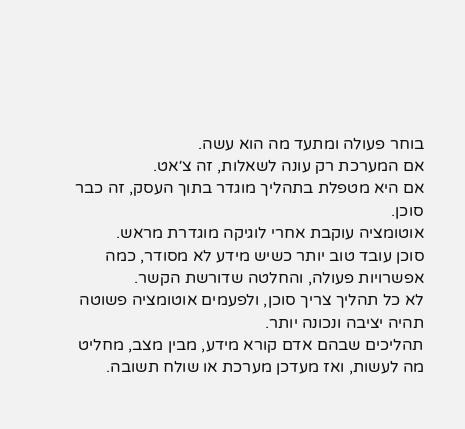בוחר פעולה ומתעד מה הוא עשה.
אם המערכת רק עונה לשאלות, זה צ׳אט.
אם היא מטפלת בתהליך מוגדר בתוך העסק, זה כבר סוכן.
אוטומציה עוקבת אחרי לוגיקה מוגדרת מראש.
סוכן עובד טוב יותר כשיש מידע לא מסודר, כמה אפשרויות פעולה, והחלטה שדורשת הקשר.
לא כל תהליך צריך סוכן, ולפעמים אוטומציה פשוטה תהיה יציבה ונכונה יותר.
תהליכים שבהם אדם קורא מידע, מבין מצב, מחליט מה לעשות, ואז מעדכן מערכת או שולח תשובה.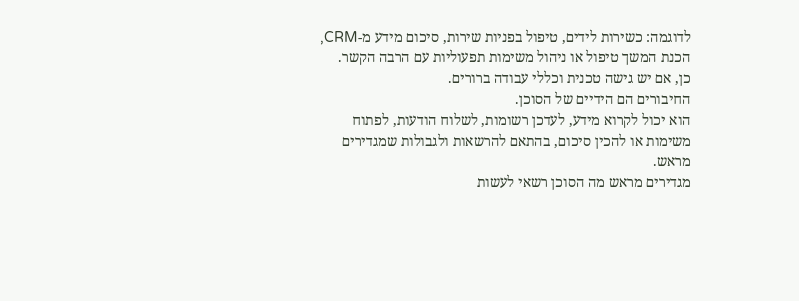לדוגמה: כשירות לידים, טיפול בפניות שירות, סיכום מידע מ-CRM, הכנת המשך טיפול או ניהול משימות תפעוליות עם הרבה הקשר.
כן, אם יש גישה טכנית וכללי עבודה ברורים.
החיבורים הם הידיים של הסוכן.
הוא יכול לקרוא מידע, לעדכן רשומות, לשלוח הודעות, לפתוח משימות או להכין סיכום, בהתאם להרשאות ולגבולות שמגדירים מראש.
מגדירים מראש מה הסוכן רשאי לעשות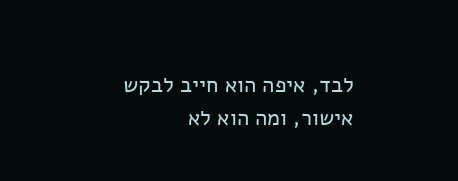לבד, איפה הוא חייב לבקש אישור, ומה הוא לא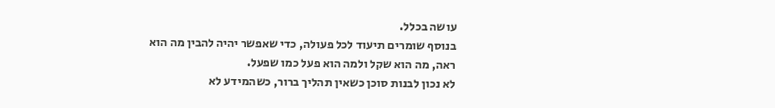עושה בכלל.
בנוסף שומרים תיעוד לכל פעולה, כדי שאפשר יהיה להבין מה הוא ראה, מה הוא שקל ולמה הוא פעל כמו שפעל.
לא נכון לבנות סוכן כשאין תהליך ברור, כשהמידע לא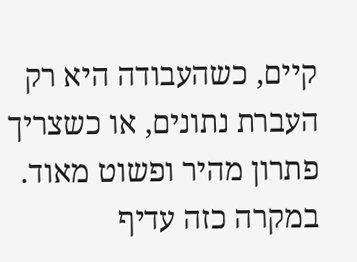קיים, כשהעבודה היא רק העברת נתונים, או כשצריך פתרון מהיר ופשוט מאוד.
במקרה כזה עדיף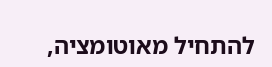להתחיל מאוטומציה,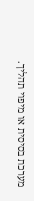מערכת בסיסית או מיפוי תהליך.